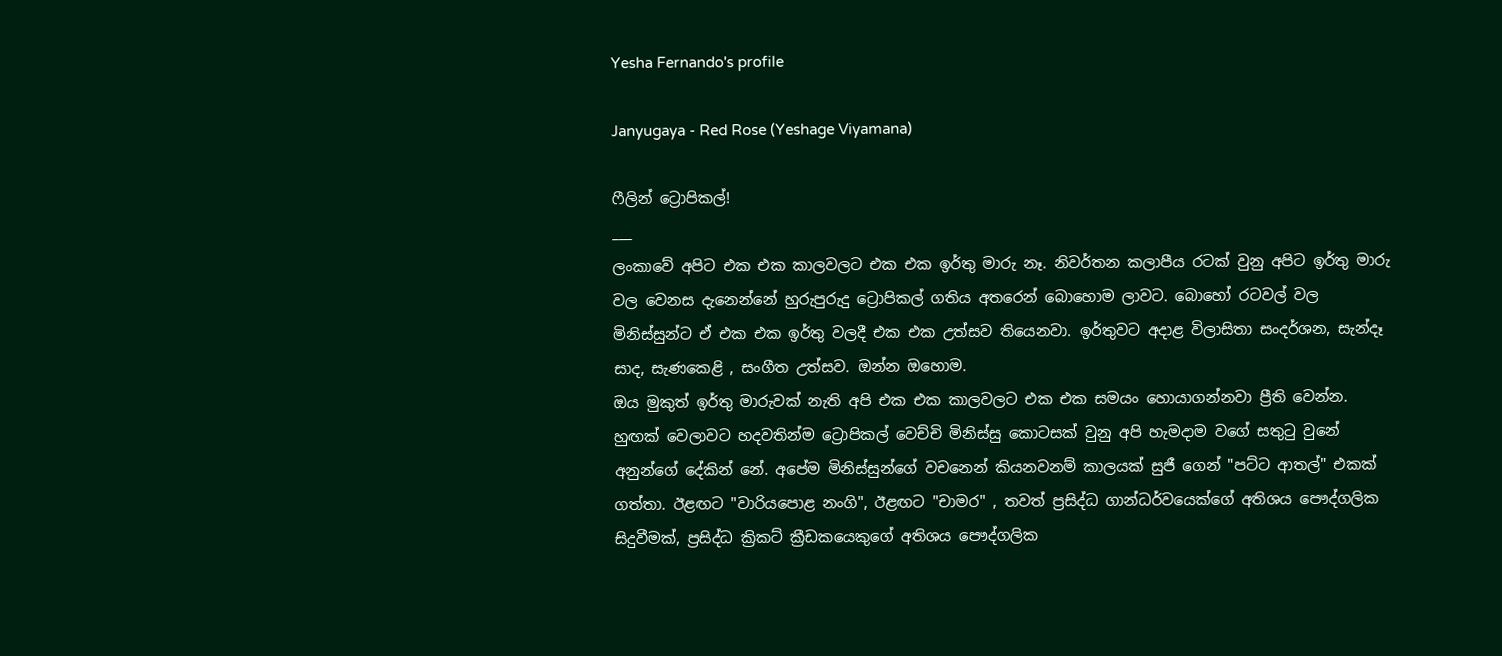Yesha Fernando's profile

Janyugaya - Red Rose (Yeshage Viyamana)

ෆීලින් ට්‍රොපිකල්!
___
ලංකාවේ අපිට එක එක කාලවලට එක එක ඉර්තු මාරු නෑ. නිවර්තන කලාපීය රටක් වුනු අපිට ඉර්තු මාරු වල වෙනස දැනෙන්නේ හුරුපුරුදු ට්‍රොපිකල් ගතිය අතරෙන් බොහොම ලාවට. බොහෝ රටවල් වල මිනිස්සුන්ට ඒ එක එක ඉර්තු වලදී එක එක උත්සව තියෙනවා. ඉර්තුවට අදාළ විලාසිතා සංදර්ශන, සැන්දෑ සාද, සැණකෙළි , සංගීත උත්සව. ඔන්න ඔහොම.
ඔය මුකුත් ඉර්තු මාරුවක් නැති අපි එක එක කාලවලට එක එක සමයං හොයාගන්නවා ප්‍රීති වෙන්න. හුඟක් වෙලාවට හදවතින්ම ට්‍රොපිකල් වෙච්චි මිනිස්සු කොටසක් වුනු අපි හැමදාම වගේ සතුටු වුනේ අනුන්ගේ දේකින් නේ. අපේම මිනිස්සුන්ගේ වචනෙන් කියනවනම් කාලයක් සුජී ගෙන් "පට්ට ආතල්" එකක් ගත්තා. ඊළඟට "වාරියපොළ නංගි", ඊළඟට "චාමර" , තවත් ප්‍රසිද්ධ ගාන්ධර්වයෙක්ගේ අතිශය පෞද්ගලික සිදුවීමක්, ප්‍රසිද්ධ ක්‍රිකට් ක්‍රීඩකයෙකුගේ අතිශය පෞද්ගලික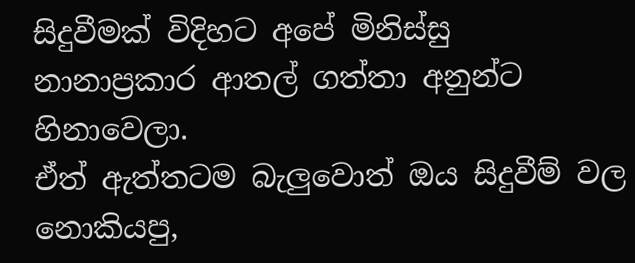සිදුවීමක් විදිහට අපේ මිනිස්සු නානාප්‍රකාර ආතල් ගත්තා අනුන්ට හිනාවෙලා.
ඒත් ඇත්තටම බැලුවොත් ඔය සිදුවීම් වල නොකියපු,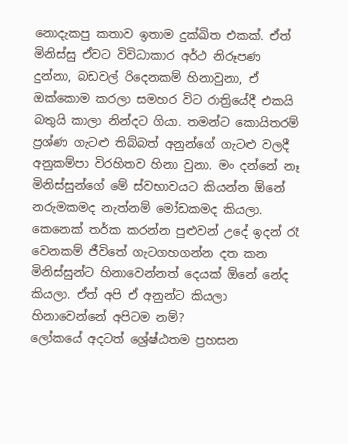නොදැකපු කතාව ඉතාම දුක්ඛිත එකක්. ඒත් මිනිස්සු ඒවට විවිධාකාර අර්ථ නිරූපණ දුන්නා, බඩවල් රිදෙනකම් හිනාවුනා, ඒ ඔක්කොම කරලා සමහර විට රාත්‍රියේදී එකයි බතුයි කාලා නින්දට ගියා. තමන්ට කොයිතරම් ප්‍රශ්ණ ගැටළු තිබ්බත් අනුන්ගේ ගැටළු වලදී අනුකම්පා විරහිතව හිනා වුනා. මං දන්නේ නෑ මිනිස්සුන්ගේ මේ ස්වභාවයට කියන්න ඕනේ නරුමකමද නැත්නම් මෝඩකමද කියලා. කෙනෙක් තර්ක කරන්න පුළුවන් උදේ ඉදන් රෑ වෙනකම් ජීවිතේ ගැටගහගන්න දත කන මිනිස්සුන්ට හිනාවෙන්නත් දෙයක් ඕනේ නේද කියලා. ඒත් අපි ඒ අනුන්ට කියලා හිනාවෙන්නේ අපිටම නම්?
ලෝකයේ අදටත් ශ්‍රේෂ්ඨතම ප්‍රහසන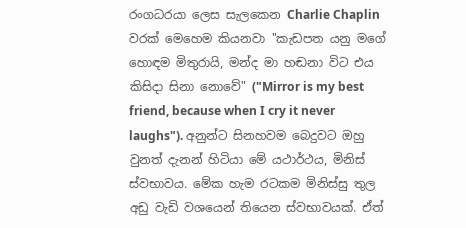රංගධරයා ලෙස සැලකෙන Charlie Chaplin වරක් මෙහෙම කියනවා "කැඩපත යනු මගේ හොඳම මිතුරායි, මන්ද මා හඬනා විට එය කිසිදා සිනා නොවේ" ("Mirror is my best friend, because when I cry it never laughs"). අනුන්ට සිනහවම බෙදුවට ඔහු වුනත් දැනන් හිටියා මේ යථාර්ථය, මිනිස් ස්වභාවය. මේක හැම රටකම මිනිස්සු තුල අඩු වැඩි වශයෙන් තියෙන ස්වභාවයක්. ඒත්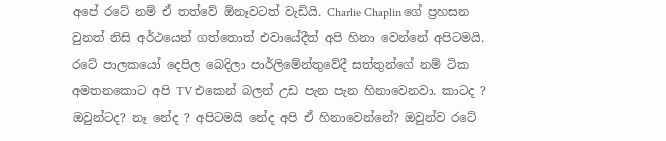අපේ රටේ නම් ඒ තත්වේ ඕනෑවටත් වැඩියි. Charlie Chaplin ගේ ප්‍රහසන වුනත් නිසි අර්ථයෙන් ගත්තොත් එවායේදීත් අපි හිනා වෙන්නේ අපිටමයි.
රටේ පාලකයෝ දෙපිල බෙදිලා පාර්ලිමේන්තුවේදී සත්තුන්ගේ නම් ටික අමතනකොට අපි TV එකෙන් බලන් උඩ පැන පැන හිනාවෙනවා. කාටද ? ඔවුන්ටද? නෑ නේද ? අපිටමයි නේද අපි ඒ හිනාවෙන්නේ? ඔවුන්ව රටේ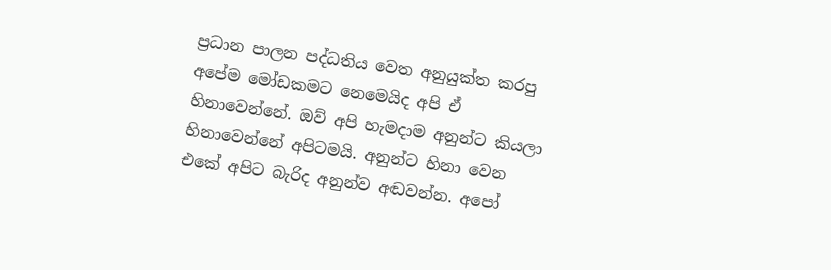ප්‍රධාන පාලන පද්ධතිය වෙත අනුයුක්ත කරපු අපේම මෝඩකමට නෙමෙයිද අපි ඒ හිනාවෙන්නේ. ඔව් අපි හැමදාම අනුන්ට කියලා හිනාවෙන්නේ අපිටමයි. අනුන්ට හිනා වෙන එකේ අපිට බැරිද අනුන්ව අඬවන්න. අපෝ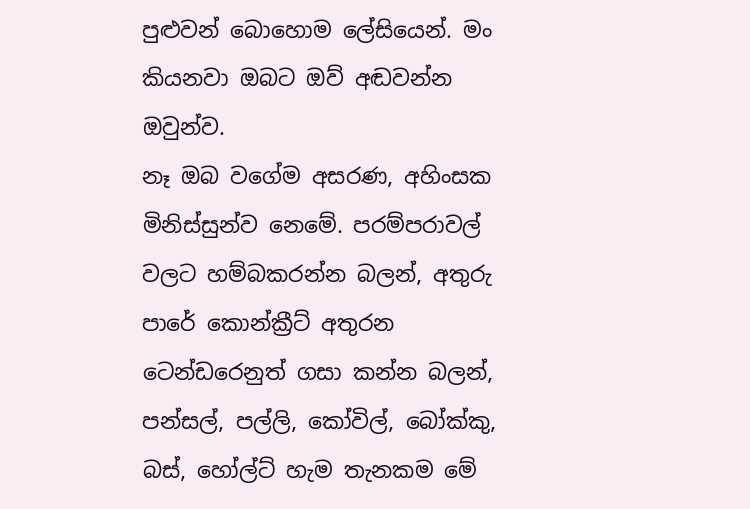පුළුවන් බොහොම ලේසියෙන්. මං කියනවා ඔබට ඔව් අඬවන්න ඔවුන්ව.
නෑ ඔබ වගේම අසරණ, අහිංසක මිනිස්සුන්ව නෙමේ. පරම්පරාවල් වලට හම්බකරන්න බලන්, අතුරු පාරේ කොන්ක්‍රීට් අතුරන ටෙන්ඩරෙනුත් ගසා කන්න බලන්, පන්සල්, පල්ලි, කෝවිල්, බෝක්කු, බස්, හෝල්ට් හැම තැනකම මේ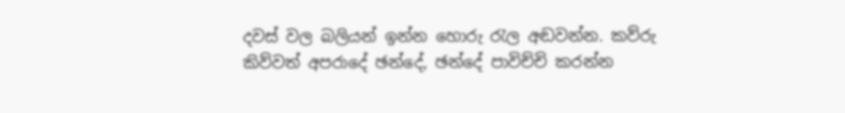දවස් වල බලියන් ඉන්න හොරු රැල අඬවන්න. කව්රු කිව්වත් අපරාදේ ඡන්දේ, ඡන්දේ පාවිච්චි කරන්න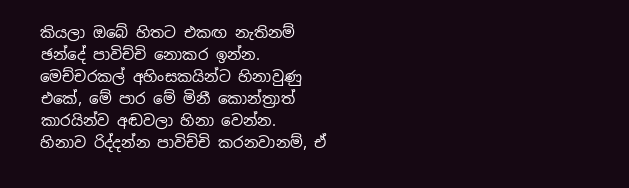කියලා ඔබේ හිතට එකඟ නැතිනම් ඡන්දේ පාවිච්චි නොකර ඉන්න. මෙච්චරකල් අහිංසකයින්ට හිනාවුණු එකේ, මේ පාර මේ මිනී කොන්ත්‍රාත් කාරයින්ව අඬවලා හිනා වෙන්න.
හිනාව රිද්දන්න පාවිච්චි කරනවානම්, ඒ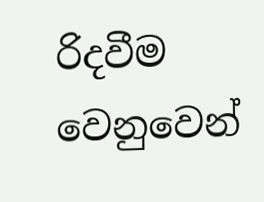රිදවීම වෙනුවෙන්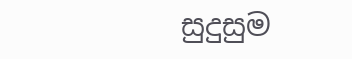සුදුසුම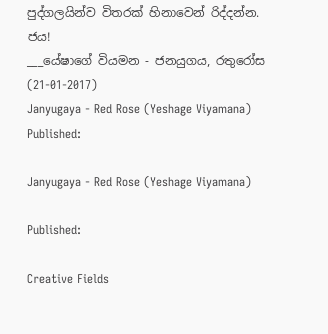පුද්ගලයින්ව විතරක් හිනාවෙන් රිද්දන්න.
ජය!
___යේෂාගේ වියමන - ජනයුගය, රතුරෝස (21-01-2017)
Janyugaya - Red Rose (Yeshage Viyamana)
Published:

Janyugaya - Red Rose (Yeshage Viyamana)

Published:

Creative Fields